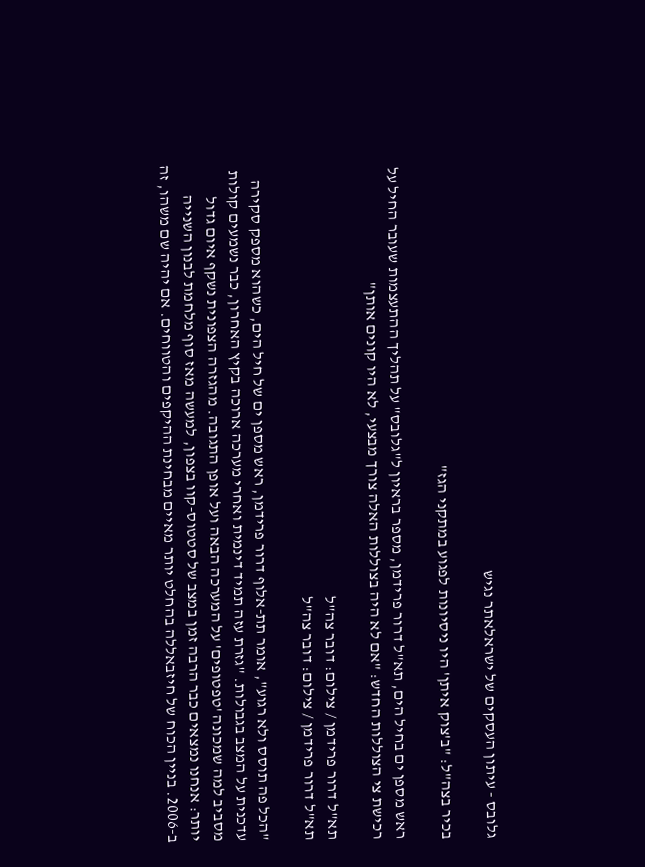גלובס - עיתון העסקים של ישראלאתר נגיש

בכיר בצה"ל: "ב'צוק איתן' היו ניסיונות לפגוע במתקני הגז"

ראש מספן ים בחיל הים, תא"ל דרור פרידמן, מספר בראיון ל"גלובס" על תהליך ההתעצמות שעובר החיל על רכישת צי הצוללות החדש: "אם לא היה בצוללות האלה צורך מבצעי, לא היו קונים אותן"

תא"ל דרור פרידמן / צילום: דובר צה"ל
תא"ל דרור פרידמן / צילום: דובר צה"ל

"הכל פה תוסס ולא רגוע", אומר תת-אלוף דרור פרידמן, ראש מספן ים של חיל הים, כשהוא מספק סקירה עדכנית על המצב בגבולות. "גזרת עזה תמיד דינמית ואחרי מערכה ארוכה בקיץ האחרון, כבר נשמעים קולות מסביב למה שמכונה 'טפטופים' על המערכה הבאה ועל אופן התגובה. מהגזרה הצפונית נשקף איום גדול יותר: אנחנו נמצאים כבר הרבה זמן במצב של סטטוס-קוו בצפון, למעשה מאז סוף מלחמת לבנון השנייה ב-2006. בניין הכוח של חיזבאללה בהחלט יותר מאיים מבחינת ההיקפים והטווחים. אם יהיה שם משהו, זה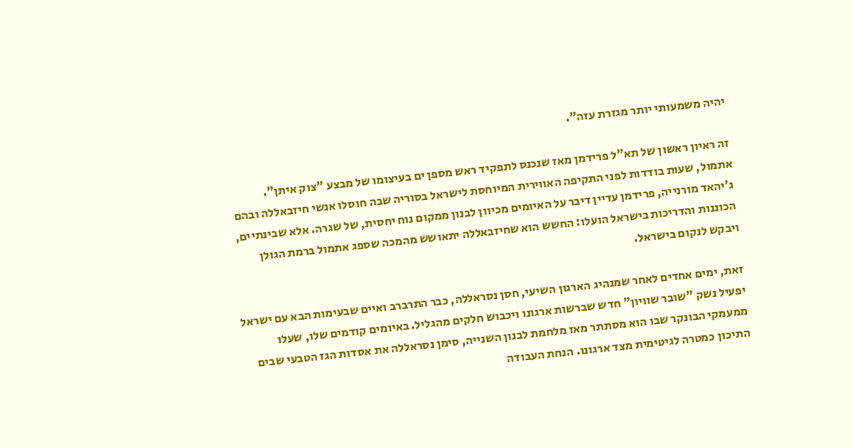יהיה משמעותי יותר מגזרת עזה".

זה ראיון ראשון של תא"ל פרידמן מאז שנכנס לתפקיד ראש מספן ים בעיצומו של מבצע "צוק איתן". אתמול, שעות בודדות לפני התקיפה האווירית המיוחסת לישראל בסוריה שבה חוסלו אנשי חיזבאללה ובהם ג'יהאד מורנייה, פרידמן עדיין דיבר על האיומים מכיוון לבנון ממקום נוח יחסית, של שגרה. אלא שבינתיים, הכוננות והדריכות בישראל הועלו: החשש הוא שחיזבאללה יתאושש מהמכה שספג אתמול ברמת הגולן ויבקש לנקום בישראל.

זאת, ימים אחדים לאחר שמנהיג הארגון השיעי, חסן נסראללה, כבר התרברב ואיים שבעימות הבא עם ישראל יפעיל נשק "שובר שוויון" חדש שברשות ארגונו ויכבוש חלקים מהגליל. באיומים קודמים שלו, שעלו ממעמקי הבונקר שבו הוא מסתתר מאז מלחמת לבנון השנייה, סימן נסראללה את אסדות הגז הטבעי שבים התיכון כמטרה לגיטימית מצד ארגונו. הנחת העבודה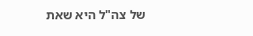של צה"ל היא שאת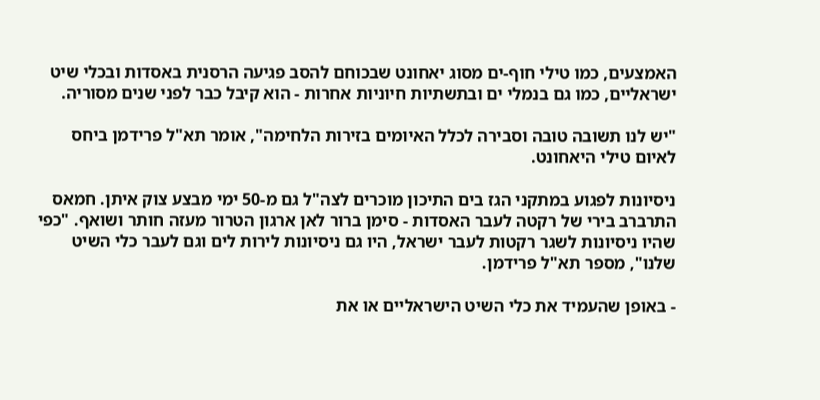האמצעים, כמו טילי חוף-ים מסוג יאחונט שבכוחם להסב פגיעה הרסנית באסדות ובכלי שיט ישראליים, כמו גם בנמלי ים ובתשתיות חיוניות אחרות - הוא קיבל כבר לפני שנים מסוריה.

"יש לנו תשובה טובה וסבירה לכלל האיומים בזירות הלחימה", אומר תא"ל פרידמן ביחס לאיום טילי היאחונט.

ניסיונות לפגוע במתקני הגז בים התיכון מוכרים לצה"ל גם מ-50 ימי מבצע צוק איתן. חמאס התרברב בירי של רקטה לעבר האסדות - סימן ברור לאן ארגון הטרור מעזה חותר ושואף. "כפי שהיו ניסיונות לשגר רקטות לעבר ישראל, היו גם ניסיונות לירות לים וגם לעבר כלי השיט שלנו", מספר תא"ל פרידמן.

- באופן שהעמיד את כלי השיט הישראליים או את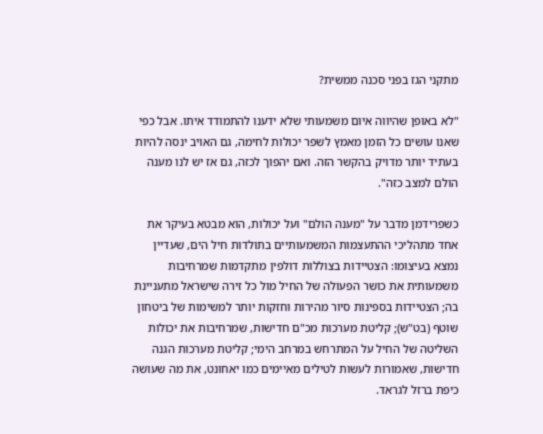מתקני הגז בפני סכנה ממשית?

"לא באופן שהיווה איום משמעותי שלא ידענו להתמודד איתו. אבל כפי שאנו עושים כל הזמן מאמץ לשפר יכולות לחימה, גם האויב ינסה להיות בעתיד יותר מדויק בהקשר הזה. ואם יהפוך לכזה, גם אז יש לנו מענה הולם למצב כזה".

כשפרידמן מדבר על "מענה הולם" ועל יכולות, הוא מבטא בעיקר את אחד מתהליכי ההתעצמות המשמעותיים בתולדות חיל הים, שעדיין נמצא בעיצומו: הצטיידות בצוללות דולפין מתקדמות שמרחיבות משמעותית את כושר הפעולה של החיל מול כל זירה שישראל מתעניינת בה; הצטיידות בספינות סיור מהירות וחזקות יותר למשימות של ביטחון שוטף (בט"ש); קליטת מערכות מכ"ם חדישות, שמרחיבות את יכולות השליטה של החיל על המתרחש במרחב הימי; קליטת מערכות הגנה חדישות, שאמורות לעשות לטילים מאיימים כמו יאחונט, את מה שעושה כיפת ברזל לגראד.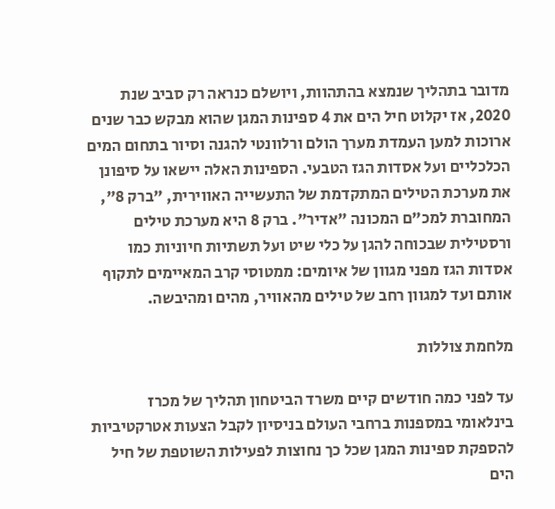מדובר בתהליך שנמצא בהתהוות, ויושלם כנראה רק סביב שנת 2020, אז יקלוט חיל הים את 4 ספינות המגן שהוא מבקש כבר שנים ארוכות למען העמדת מערך הולם ורלוונטי להגנה וסיור בתחום המים הכלכליים ועל אסדות הגז הטבעי. הספינות האלה יישאו על סיפונן את מערכת הטילים המתקדמת של התעשייה האווירית, "ברק 8", המחוברת למכ"ם המכונה "אדיר". ברק 8 היא מערכת טילים ורסטילית שבכוחה להגן על כלי שיט ועל תשתיות חיוניות כמו אסדות הגז מפני מגוון של איומים: ממטוסי קרב המאיימים לתקוף אותם ועד למגוון רחב של טילים מהאוויר, מהים ומהיבשה.

מלחמת צוללות

עד לפני כמה חודשים קיים משרד הביטחון תהליך של מכרז בינלאומי במספנות ברחבי העולם בניסיון לקבל הצעות אטרקטיביות להספקת ספינות המגן שכל כך נחוצות לפעילות השוטפת של חיל הים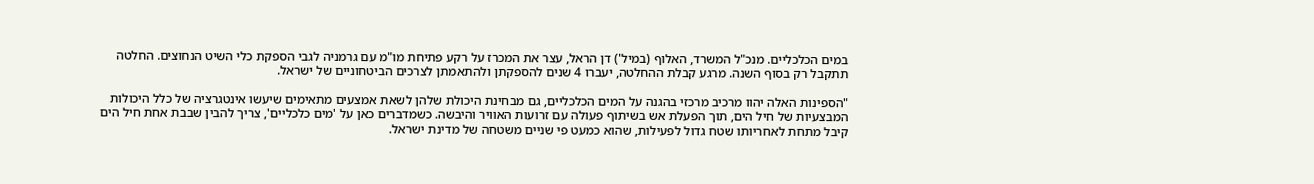במים הכלכליים. מנכ"ל המשרד, האלוף (במיל') דן הראל, עצר את המכרז על רקע פתיחת מו"מ עם גרמניה לגבי הספקת כלי השיט הנחוצים. החלטה תתקבל רק בסוף השנה. מרגע קבלת ההחלטה, יעברו 4 שנים להספקתן ולהתאמתן לצרכים הביטחוניים של ישראל.

"הספינות האלה יהוו מרכיב מרכזי בהגנה על המים הכלכליים, גם מבחינת היכולת שלהן לשאת אמצעים מתאימים שיעשו אינטגרציה של כלל היכולות המבצעיות של חיל הים, תוך הפעלת אש בשיתוף פעולה עם זרועות האוויר והיבשה. כשמדברים כאן על 'מים כלכליים', צריך להבין שבבת אחת חיל הים קיבל מתחת לאחריותו שטח גדול לפעילות, שהוא כמעט פי שניים משטחה של מדינת ישראל.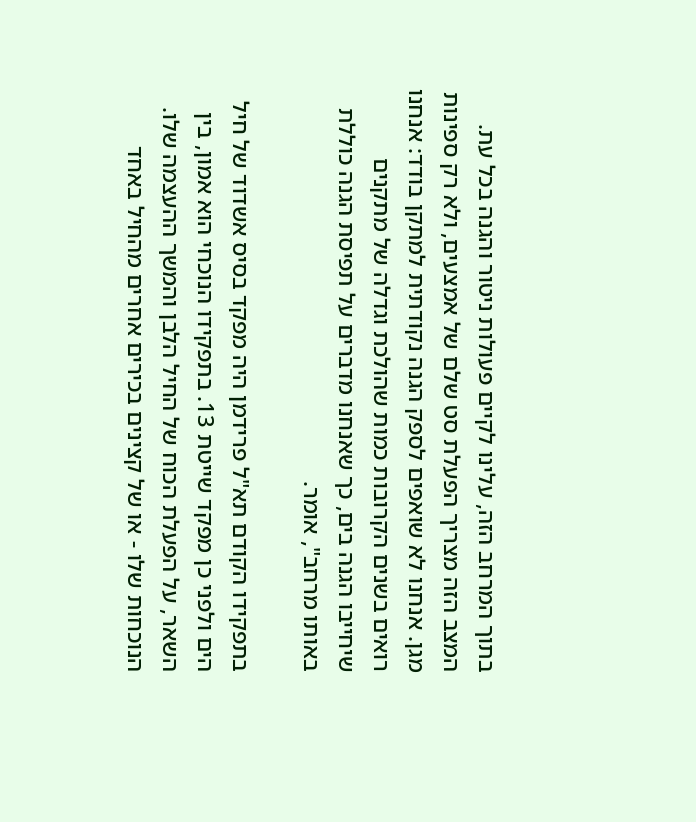בתוך המרחב הזה, עלינו לקיים פעולות ניטור והגנה בכל עת. המצב הזה מצריך הפעלת סט שלם של אמצעים, ולא רק ספינות מגן. אנחנו לא שואפים לספק הגנה נקודתית למתקן בודד: אנחנו רואים בשנים הקרובות כמות שהולכת וגדלה של מתקנים שיחייבו הגנה בים, כך שאנחנו מדברים על תפיסת הגנה כוללת באותו מרחב", אומר.

בתפקידו הקודם תא"ל פרידמן היה מפקד בסיס אשדוד של חיל הים ולפני כן מפקד שייטת 13. בתפקידו הנוכחי הוא אמון, בין השאר, על הפעלת הכוח של החיל הלבן והמשך ההעצמה שלו. הנוכחות שלו - או של קצינים בכירים אחרים מהחיל באחד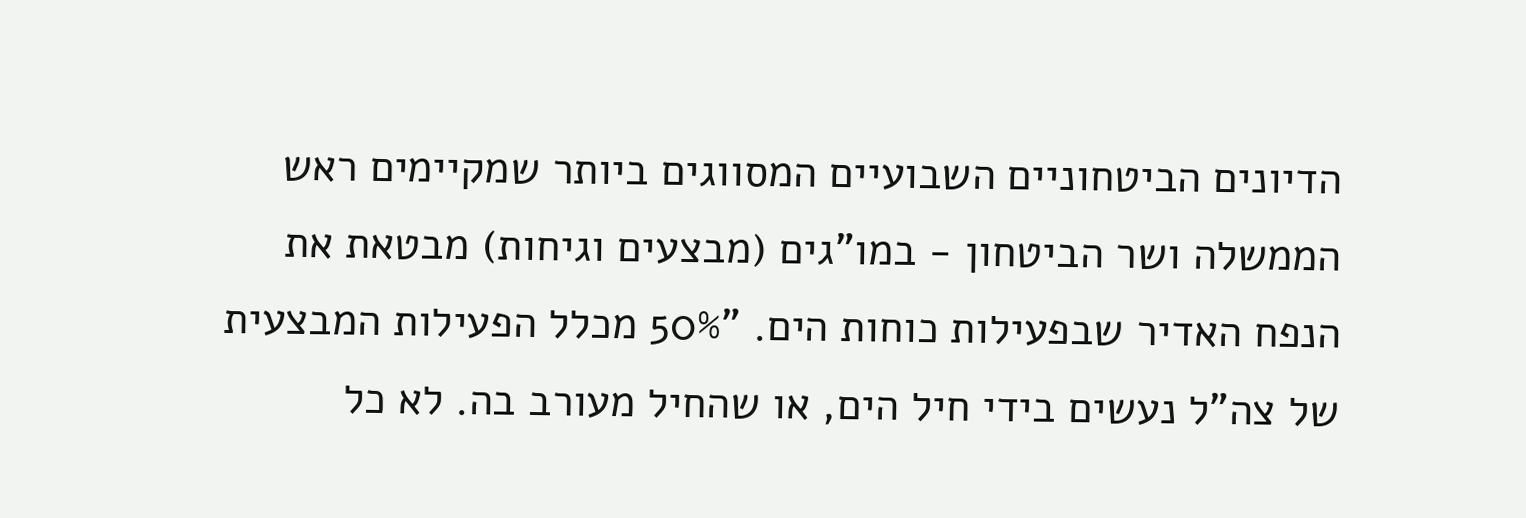הדיונים הביטחוניים השבועיים המסווגים ביותר שמקיימים ראש הממשלה ושר הביטחון - במו"גים (מבצעים וגיחות) מבטאת את הנפח האדיר שבפעילות כוחות הים. "50% מכלל הפעילות המבצעית של צה"ל נעשים בידי חיל הים, או שהחיל מעורב בה. לא כל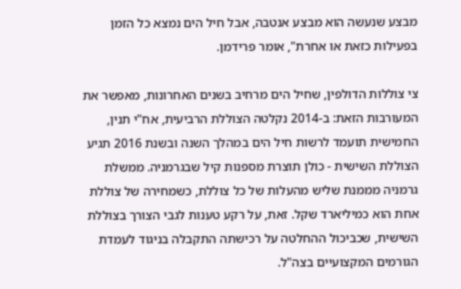מבצע שנעשה הוא מבצע אנטבה, אבל חיל הים נמצא כל הזמן בפעילות כזאת או אחרת", אומר פרידמן.

צי צוללות הדולפין, שחיל הים מרחיב בשנים האחרונות, מאפשר את המעורבות הזאת: ב-2014 נקלטה הצוללת הרביעית, אח"י תנין, החמישית תועמד לרשות חיל הים במהלך השנה ובשנת 2016 תגיע הצוללת השישית - כולן תוצרת מספנות קיל שבגרמניה. ממשלת גרמניה מממנת שליש מהעלות של כל צוללת, כשמחירה של צוללת אחת הוא כמיליארד שקל. זאת, על רקע טענות לגבי הצורך בצוללת השישית, שכביכול ההחלטה על רכישתה התקבלה בניגוד לעמדת הגורמים המקצועיים בצה"ל.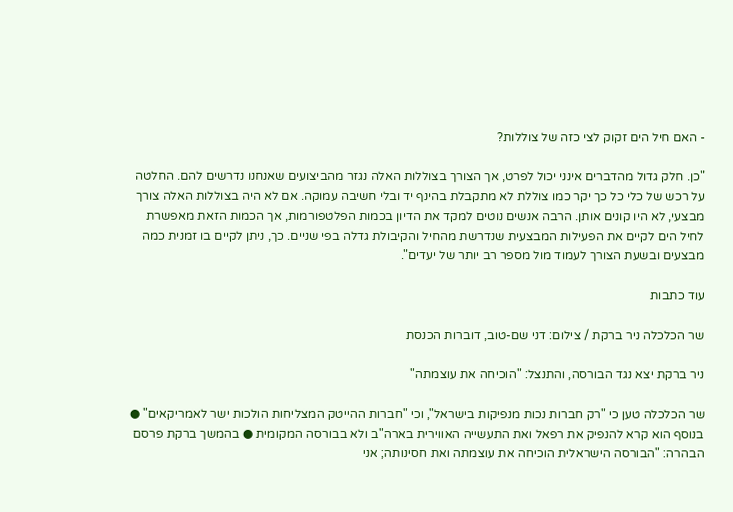- האם חיל הים זקוק לצי כזה של צוללות?

"כן. חלק גדול מהדברים אינני יכול לפרט, אך הצורך בצוללות האלה נגזר מהביצועים שאנחנו נדרשים להם. החלטה על רכש של כלי כל כך יקר כמו צוללת לא מתקבלת בהינף יד ובלי חשיבה עמוקה. אם לא היה בצוללות האלה צורך מבצעי, לא היו קונים אותן. הרבה אנשים נוטים למקד את הדיון בכמות הפלטפורמות, אך הכמות הזאת מאפשרת לחיל הים לקיים את הפעילות המבצעית שנדרשת מהחיל והקיבולת גדלה בפי שניים. כך, ניתן לקיים בו זמנית כמה מבצעים ובשעת הצורך לעמוד מול מספר רב יותר של יעדים".

עוד כתבות

שר הכלכלה ניר ברקת / צילום: דני שם-טוב, דוברות הכנסת

ניר ברקת יצא נגד הבורסה, והתנצל: "הוכיחה את עוצמתה"

שר הכלכלה טען כי "רק חברות נכות מנפיקות בישראל", וכי "חברות ההייטק המצליחות הולכות ישר לאמריקאים" ● בנוסף הוא קרא להנפיק את רפאל ואת התעשייה האווירית בארה"ב ולא בבורסה המקומית ● בהמשך ברקת פרסם הבהרה: "הבורסה הישראלית הוכיחה את עוצמתה ואת חסינותה; אני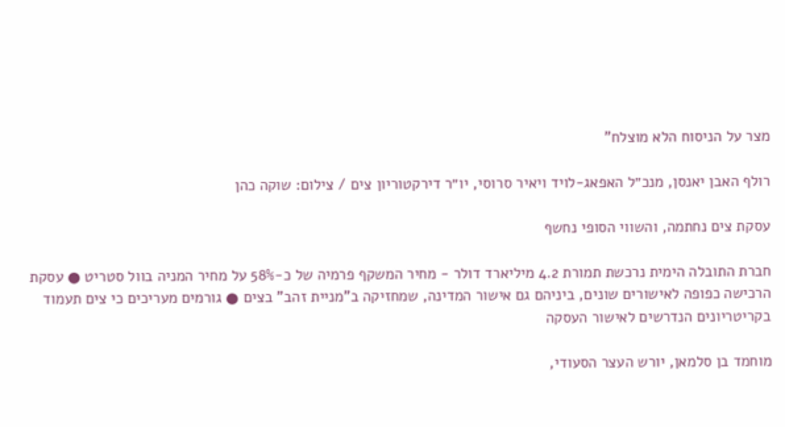מצר על הניסוח הלא מוצלח"

רולף האבן יאנסן, מנכ״ל האפאג-לויד ויאיר סרוסי, יו״ר דירקטוריון צים / צילום: שוקה כהן

עסקת צים נחתמה, והשווי הסופי נחשף

חברת התובלה הימית נרכשת תמורת 4.2 מיליארד דולר - מחיר המשקף פרמיה של כ-58% על מחיר המניה בוול סטריט ● עסקת הרכישה כפופה לאישורים שונים, ביניהם גם אישור המדינה, שמחזיקה ב"מניית זהב" בצים ● גורמים מעריכים כי צים תעמוד בקריטריונים הנדרשים לאישור העסקה

מוחמד בן סלמאן, יורש העצר הסעודי,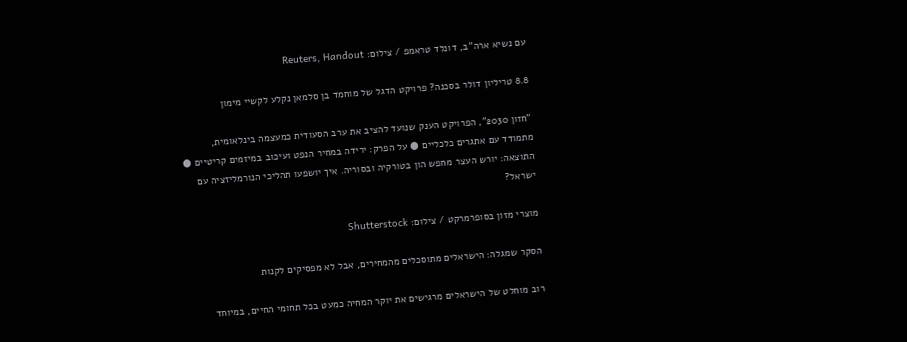עם נשיא ארה''ב, דונלד טראמפ / צילום: Reuters, Handout

8.8 טריליון דולר בסכנה? פרויקט הדגל של מוחמד בן סלמאן נקלע לקשיי מימון

"חזון 2030", הפרויקט הענק שנועד להציב את ערב הסעודית כמעצמה בינלאומית, מתמודד עם אתגרים כלכליים ● על הפרק: ירידה במחיר הנפט ועיכוב במיזמים קריטיים ● התוצאה: יורש העצר מחפש הון בטורקיה ובסוריה. איך יושפעו תהליכי הנורמליזציה עם ישראל?

מוצרי מזון בסופרמרקט / צילום: Shutterstock

הסקר שמגלה: הישראלים מתוסכלים מהמחירים, אבל לא מפסיקים לקנות

רוב מוחלט של הישראלים מרגישים את יוקר המחיה כמעט בכל תחומי החיים, במיוחד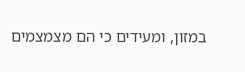במזון, ומעידים כי הם מצמצמים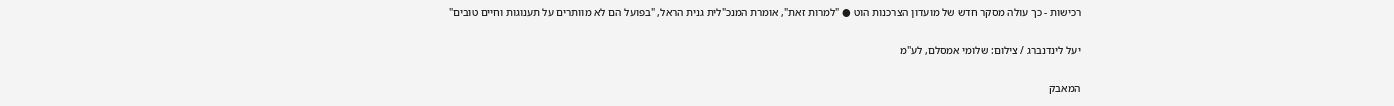רכישות - כך עולה מסקר חדש של מועדון הצרכנות הוט ● "למרות זאת", אומרת המנכ"לית גנית הראל, "בפועל הם לא מוותרים על תענוגות וחיים טובים"

יעל לינדנברג / צילום: שלומי אמסלם, לע''מ

המאבק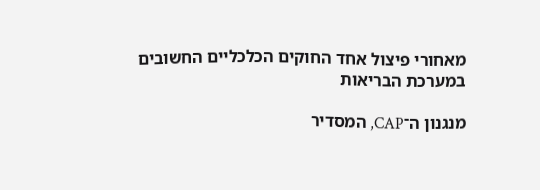מאחורי פיצול אחד החוקים הכלכליים החשובים במערכת הבריאות

מנגנון ה־CAP, המסדיר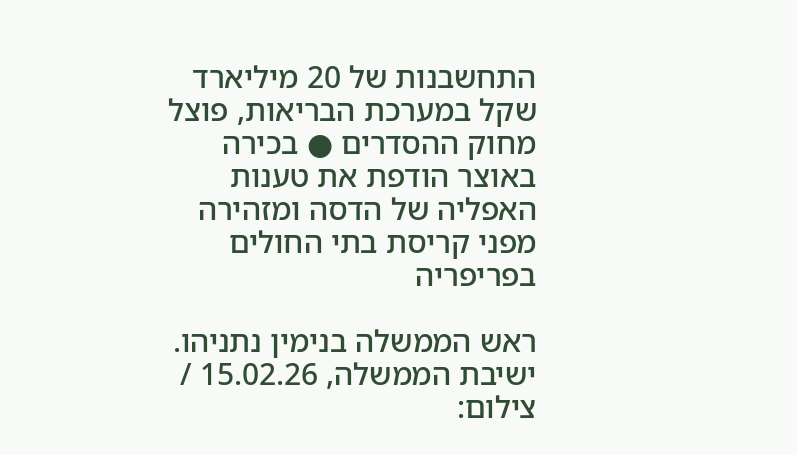התחשבנות של 20 מיליארד שקל במערכת הבריאות, פוצל מחוק ההסדרים ● בכירה באוצר הודפת את טענות האפליה של הדסה ומזהירה מפני קריסת בתי החולים בפריפריה

ראש הממשלה בנימין נתניהו. ישיבת הממשלה, 15.02.26 / צילום: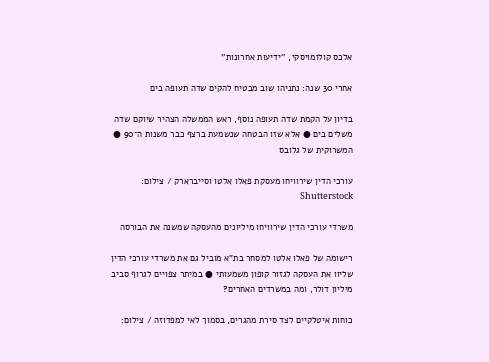אלכס קולומויסקי, ''ידיעות אחרונות''

אחרי 30 שנה: נתניהו שוב מבטיח להקים שדה תעופה בים

בדיון על הקמת שדה תעופה נוסף, ראש הממשלה הצהיר שיוקם שדה משלים בים ● אלא שזו הבטחה שנשמעת ברצף כבר משנות ה־90 ● המשרוקית של גלובס

עורכי הדין שירוויחו מעסקת פאלו אלטו וסייברארק / צילום: Shutterstock

משרדי עורכי הדין שירוויחו מיליונים מהעסקה שמשנה את הבורסה

רישומה של פאלו אלטו למסחר בת"א מוביל גם את משרדי עורכי הדין שליוו את העסקה לגזור קופון משמעותי ● במיתר צפויים לגרוף סביב מיליון דולר, ומה במשרדים האחרים?

כוחות איטלקיים לצד סירת מהגרים, בסמוך לאי למפדוזה / צילום: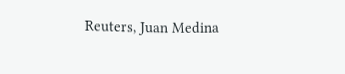Reuters, Juan Medina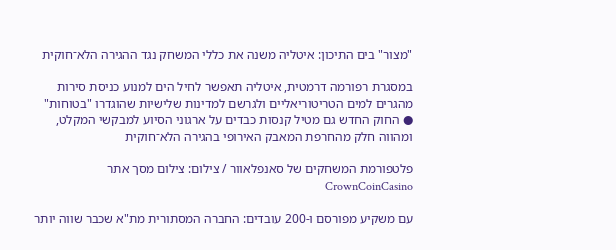"מצור" בים התיכון: איטליה משנה את כללי המשחק נגד ההגירה הלא־חוקית

במסגרת רפורמה דרמטית, איטליה תאפשר לחיל הים למנוע כניסת סירות מהגרים למים הטריטוריאליים ולגרשם למדינות שלישיות שהוגדרו "בטוחות" ● החוק החדש גם מטיל קנסות כבדים על ארגוני הסיוע למבקשי המקלט, ומהווה חלק מהחרפת המאבק האירופי בהגירה הלא־חוקית

פלטפורמת המשחקים של סאנפלאוור / צילום: צילום מסך אתר CrownCoinCasino

עם משקיע מפורסם ו-200 עובדים: החברה המסתורית מת"א שכבר שווה יותר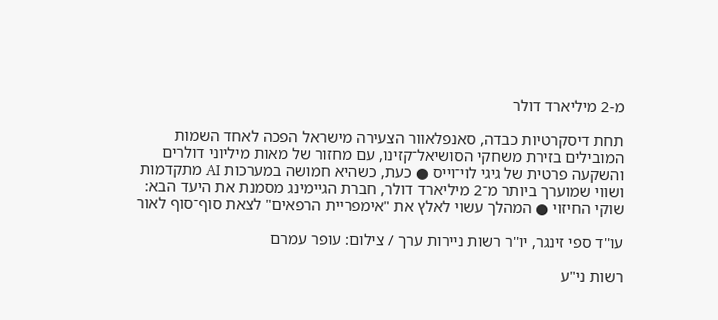מ-2 מיליארד דולר

תחת דיסקרטיות כבדה, סאנפלאוור הצעירה מישראל הפכה לאחד השמות המובילים בזירת משחקי הסושיאל־קזינו, עם מחזור של מאות מיליוני דולרים והשקעה פרטית של גיגי לוי־וייס ● כעת, כשהיא חמושה במערכות AI מתקדמות ושווי שמוערך ביותר מ־2 מיליארד דולר, חברת הגיימינג מסמנת את היעד הבא: שוקי החיזוי ● המהלך עשוי לאלץ את "אימפריית הרפאים" לצאת סוף־סוף לאור

עו''ד ספי זינגר, יו''ר רשות ניירות ערך / צילום: עופר עמרם

רשות ני"ע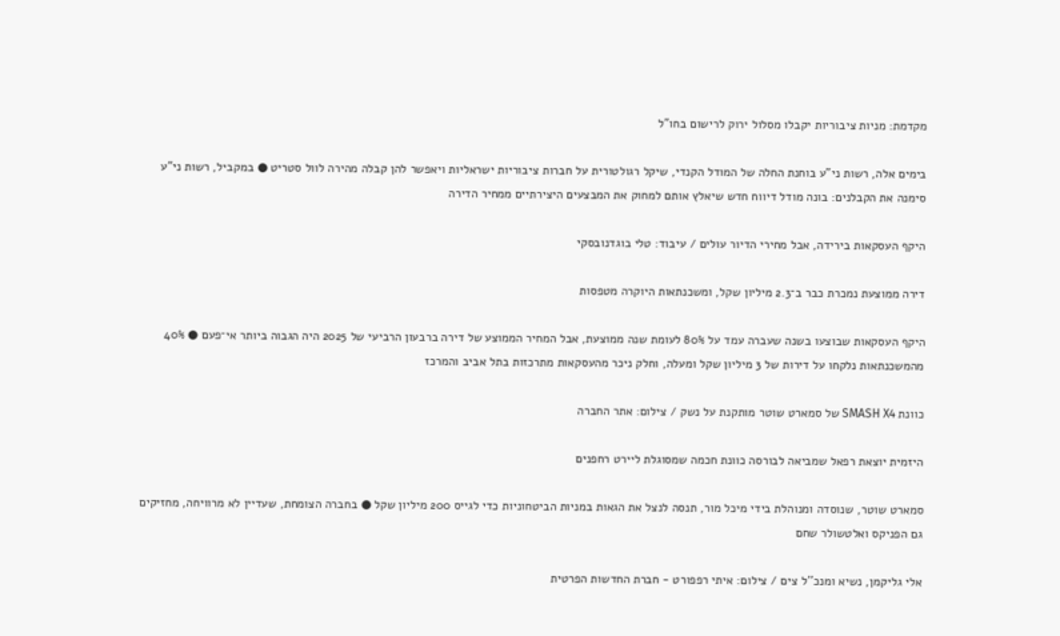מקדמת: מניות ציבוריות יקבלו מסלול ירוק לרישום בחו"ל

בימים אלה, רשות ני"ע בוחנת החלה של המודל הקנדי, שיקל רגולטורית על חברות ציבוריות ישראליות ויאפשר להן קבלה מהירה לוול סטריט ● במקביל, רשות ני"ע סימנה את הקבלנים: בונה מודל דיווח חדש שיאלץ אותם למחוק את המבצעים היצירתיים ממחיר הדירה

היקף העסקאות בירידה, אבל מחירי הדיור עולים / עיבוד: טלי בוגדנובסקי

דירה ממוצעת נמכרת כבר ב־2.3 מיליון שקל, ומשכנתאות היוקרה מטפסות

היקף העסקאות שבוצעו בשנה שעברה עמד על 80% לעומת שנה ממוצעת, אבל המחיר הממוצע של דירה ברבעון הרביעי של 2025 היה הגבוה ביותר אי־פעם ● 40% מהמשכנתאות נלקחו על דירות של 3 מיליון שקל ומעלה, וחלק ניכר מהעסקאות מתרכזות בתל אביב והמרכז

כוונת SMASH X4 של סמארט שוטר מותקנת על נשק / צילום: אתר החברה

היזמית יוצאת רפאל שמביאה לבורסה כוונת חכמה שמסוגלת ליירט רחפנים

סמארט שוטר, שנוסדה ומנוהלת בידי מיכל מור, תנסה לנצל את הגאות במניות הביטחוניות כדי לגייס 200 מיליון שקל ● בחברה הצומחת, שעדיין לא מרוויחה, מחזיקים גם הפניקס ואלטשולר שחם

אלי גליקמן, נשיא ומנכ''ל צים / צילום: איתי רפפורט - חברת החדשות הפרטית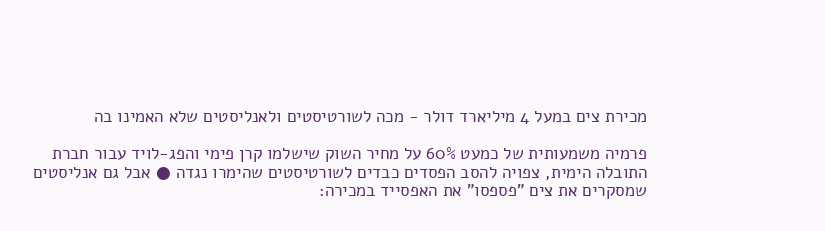מכירת צים במעל 4 מיליארד דולר - מכה לשורטיסטים ולאנליסטים שלא האמינו בה

פרמיה משמעותית של כמעט 60% על מחיר השוק שישלמו קרן פימי והפג-לויד עבור חברת התובלה הימית, צפויה להסב הפסדים כבדים לשורטיסטים שהימרו נגדה ● אבל גם אנליסטים שמסקרים את צים "פספסו" את האפסייד במכירה: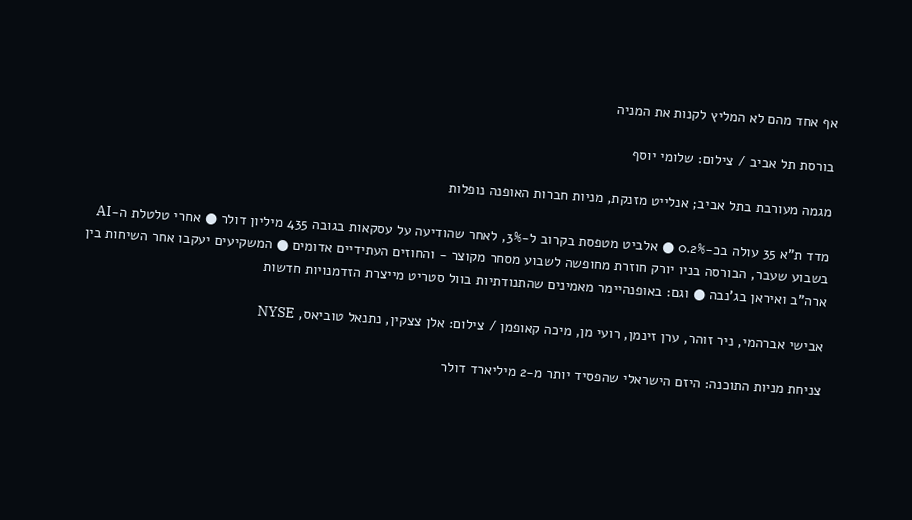אף אחד מהם לא המליץ לקנות את המניה

בורסת תל אביב / צילום: שלומי יוסף

מגמה מעורבת בתל אביב; אנלייט מזנקת, מניות חברות האופנה נופלות

מדד ת"א 35 עולה בכ-0.2% ● אלביט מטפסת בקרוב ל-3%, לאחר שהודיעה על עסקאות בגובה 435 מיליון דולר ● אחרי טלטלת ה-AI בשבוע שעבר, הבורסה בניו יורק חוזרת מחופשה לשבוע מסחר מקוצר - והחוזים העתידיים אדומים ● המשקיעים יעקבו אחר השיחות בין ארה"ב ואיראן בג'נבה ● וגם: באופנהיימר מאמינים שהתנודתיות בוול סטריט מייצרת הזדמנויות חדשות

אבישי אברהמי, ניר זוהר, ערן זינמן, רועי מן, מיכה קאופמן / צילום: אלן צצקין, נתנאל טוביאס, NYSE

צניחת מניות התוכנה: היזם הישראלי שהפסיד יותר מ-2 מיליארד דולר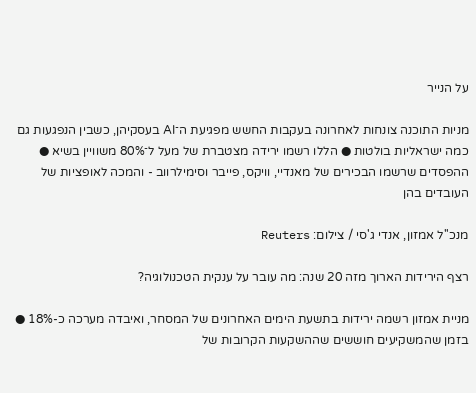על הנייר

מניות התוכנה צונחות לאחרונה בעקבות החשש מפגיעת ה־AI בעסקיהן, כשבין הנפגעות גם כמה ישראליות בולטות ● הללו רשמו ירידה מצטברת של מעל ל־80% משוויין בשיא ● ההפסדים שרשמו הבכירים של מאנדיי, וויקס, פייבר וסימילרווב - והמכה לאופציות של העובדים בהן

מנכ''ל אמזון, אנדי ג'סי / צילום: Reuters

רצף הירידות הארוך מזה 20 שנה: מה עובר על ענקית הטכנולוגיה?

מניית אמזון רשמה ירידות בתשעת הימים האחרונים של המסחר, ואיבדה מערכה כ-18% ● בזמן שהמשקיעים חוששים שההשקעות הקרובות של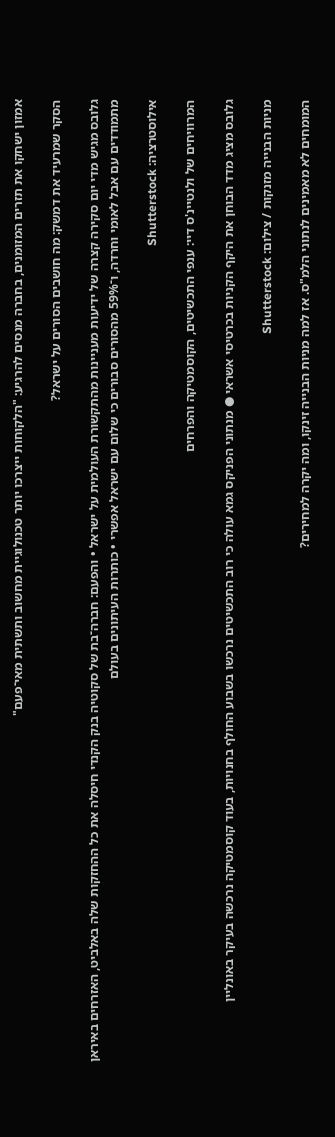אמזון ישחקו את תזרים המזומנים, בחברה מנסים להרגיע: "הלקוחות ייצרכו יותר טכנולוגיית מחשוב ותשתית מאי־פעם"

הסקר שמרעיד את דמשק: מה חושבים הסורים על ישראל?

גלובס מגיש מדי יום סקירה קצרה של ידיעות מעניינות מהתקשורת העולמית על ישראל • והפעם: חברה־בת של סקוטיה בנק הקנדי חיסלה את כל ההחזקות שלה באלביט, האזרחים באיראן מתמודדים עם אבל לאומי וחרדה, ו־59% מהסורים סבורים כי שלום עם ישראל אפשרי • כותרות העיתונים בעולם

אילוסטרציה: Shutterstock

המרוויחים של ולנטיינ'ס דיי: ענפי התכשיטים, הקוסמטיקה והפרחים

גלובס מציג מדד הבוחן את היקף הקניות בכרטיסי אשראי ● מנתוני הפניקס גמא עולה כי רוב התכשיטים נרכשו בשבוע החולף בחנויות, בעוד קוסמטיקה נרכשה בעיקר באונליין

מניות הבנייה מזנקות / צילום: Shutterstock

המומחים לא מאמינים לנתוני הלמ"ס. אז למה מניות הבנייה זינקו, ומה יקרה למחירים?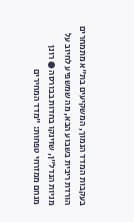בעקבות המדד הנמוך, המשקיעים בת"א מתמחרים הורדת ריבית בשבוע הבא, מה שמשפיע לחיוב על מניות הנדל"ן, שזינקו בחדות בבורסה ● רונן מנחם ממזרחי טפחות: "מדד המחירים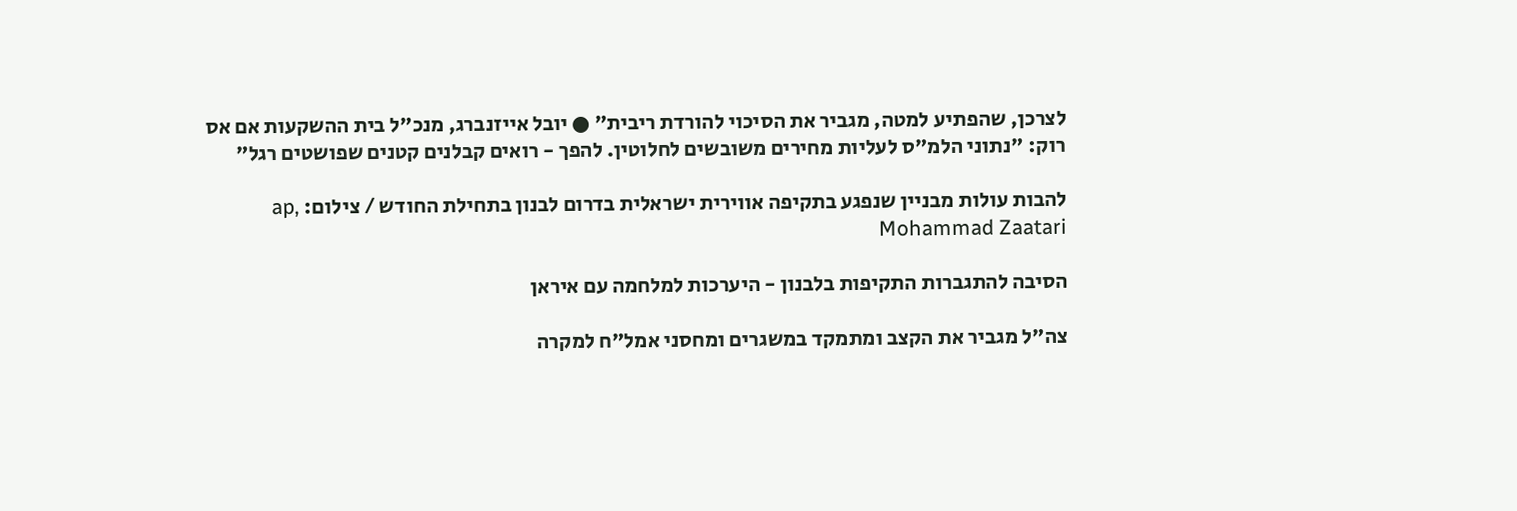לצרכן, שהפתיע למטה, מגביר את הסיכוי להורדת ריבית" ● יובל אייזנברג, מנכ"ל בית ההשקעות אם אס רוק: "נתוני הלמ"ס לעליות מחירים משובשים לחלוטין. להפך - רואים קבלנים קטנים שפושטים רגל"

להבות עולות מבניין שנפגע בתקיפה אווירית ישראלית בדרום לבנון בתחילת החודש / צילום: ap, Mohammad Zaatari

הסיבה להתגברות התקיפות בלבנון - היערכות למלחמה עם איראן

צה"ל מגביר את הקצב ומתמקד במשגרים ומחסני אמל"ח למקרה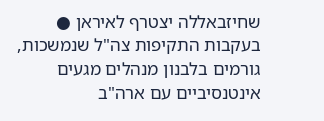שחיזבאללה יצטרף לאיראן ● בעקבות התקיפות צה"ל שנמשכות, גורמים בלבנון מנהלים מגעים אינטנסיביים עם ארה"ב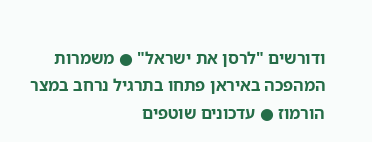ודורשים "לרסן את ישראל" ● משמרות המהפכה באיראן פתחו בתרגיל נרחב במצר הורמוז ● עדכונים שוטפים